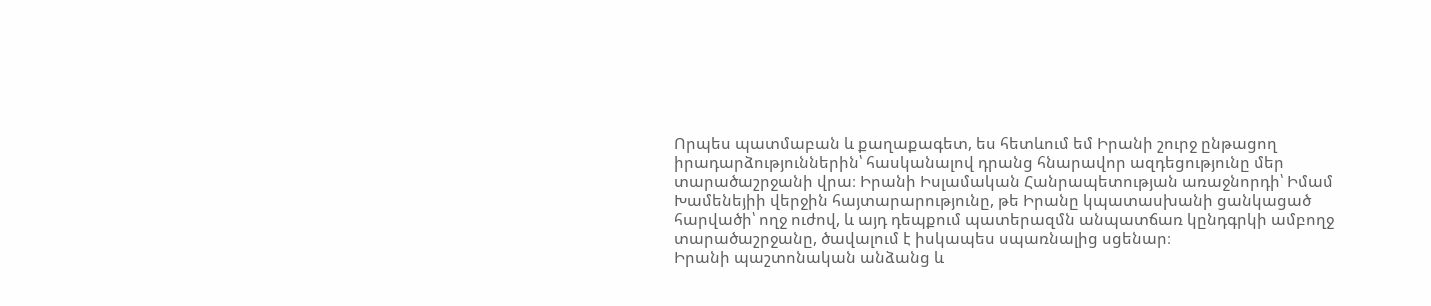Որպես պատմաբան և քաղաքագետ, ես հետևում եմ Իրանի շուրջ ընթացող իրադարձություններին՝ հասկանալով դրանց հնարավոր ազդեցությունը մեր տարածաշրջանի վրա։ Իրանի Իսլամական Հանրապետության առաջնորդի՝ Իմամ Խամենեյիի վերջին հայտարարությունը, թե Իրանը կպատասխանի ցանկացած հարվածի՝ ողջ ուժով, և այդ դեպքում պատերազմն անպատճառ կընդգրկի ամբողջ տարածաշրջանը, ծավալում է իսկապես սպառնալից սցենար։
Իրանի պաշտոնական անձանց և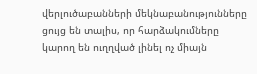վերլուծաբանների մեկնաբանությունները ցույց են տալիս, որ հարձակումները կարող են ուղղված լինել ոչ միայն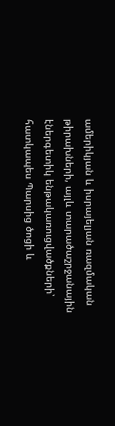ամերիկյան և իսրայելյան ռազմական թիրախների, այլև տարածաշրջանային էներգետիկ ենթակառուցվածքների՝ հատկապես Պարսից ծոցի և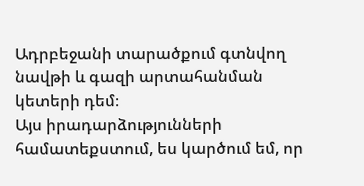Ադրբեջանի տարածքում գտնվող նավթի և գազի արտահանման կետերի դեմ։
Այս իրադարձությունների համատեքստում, ես կարծում եմ, որ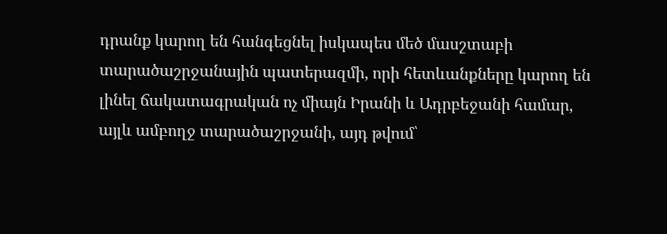դրանք կարող են հանգեցնել իսկապես մեծ մասշտաբի տարածաշրջանային պատերազմի, որի հետևանքները կարող են լինել ճակատագրական ոչ միայն Իրանի և Ադրբեջանի համար, այլև ամբողջ տարածաշրջանի, այդ թվում՝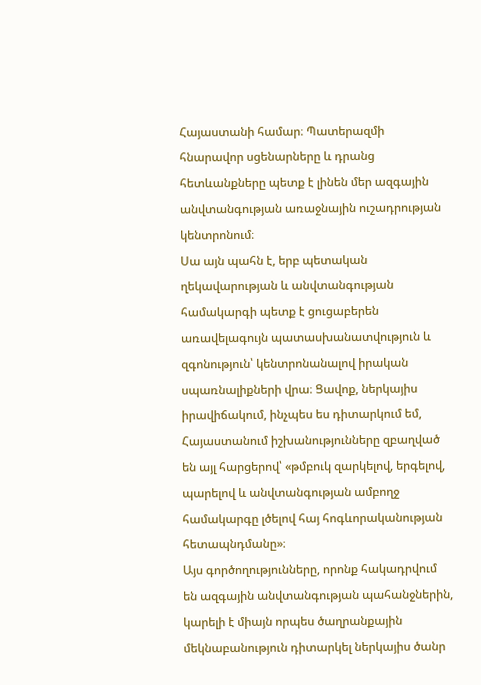Հայաստանի համար։ Պատերազմի հնարավոր սցենարները և դրանց հետևանքները պետք է լինեն մեր ազգային անվտանգության առաջնային ուշադրության կենտրոնում։
Սա այն պահն է, երբ պետական ղեկավարության և անվտանգության համակարգի պետք է ցուցաբերեն առավելագույն պատասխանատվություն և զգոնություն՝ կենտրոնանալով իրական սպառնալիքների վրա։ Ցավոք, ներկայիս իրավիճակում, ինչպես ես դիտարկում եմ, Հայաստանում իշխանությունները զբաղված են այլ հարցերով՝ «թմբուկ զարկելով, երգելով, պարելով և անվտանգության ամբողջ համակարգը լծելով հայ հոգևորականության հետապնդմանը»։
Այս գործողությունները, որոնք հակադրվում են ազգային անվտանգության պահանջներին, կարելի է միայն որպես ծաղրանքային մեկնաբանություն դիտարկել ներկայիս ծանր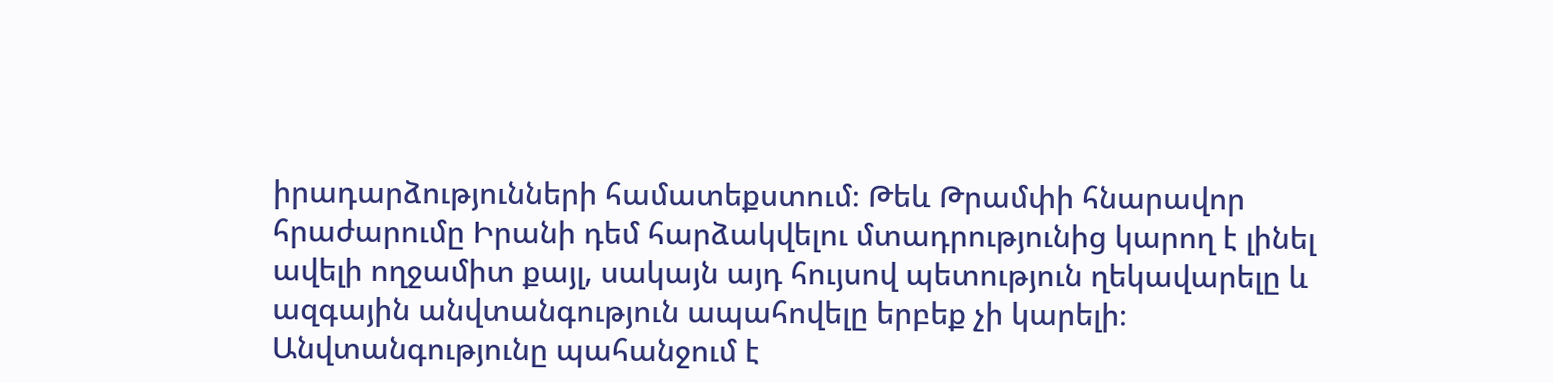իրադարձությունների համատեքստում։ Թեև Թրամփի հնարավոր հրաժարումը Իրանի դեմ հարձակվելու մտադրությունից կարող է լինել ավելի ողջամիտ քայլ, սակայն այդ հույսով պետություն ղեկավարելը և ազգային անվտանգություն ապահովելը երբեք չի կարելի։ Անվտանգությունը պահանջում է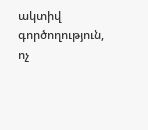ակտիվ գործողություն, ոչ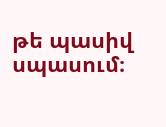թե պասիվ սպասում։